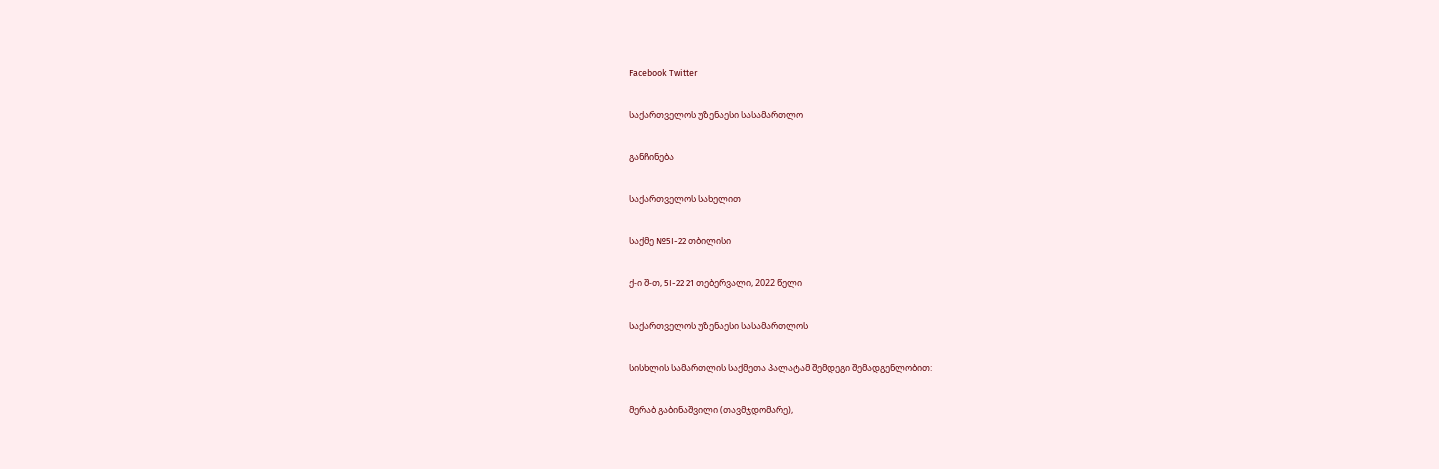Facebook Twitter

საქართველოს უზენაესი სასამართლო

განჩინება

საქართველოს სახელით

საქმე №5I-22 თბილისი

ქ-ი შ-თ, 5I-22 21 თებერვალი, 2022 წელი

საქართველოს უზენაესი სასამართლოს

სისხლის სამართლის საქმეთა პალატამ შემდეგი შემადგენლობით:

მერაბ გაბინაშვილი (თავმჯდომარე),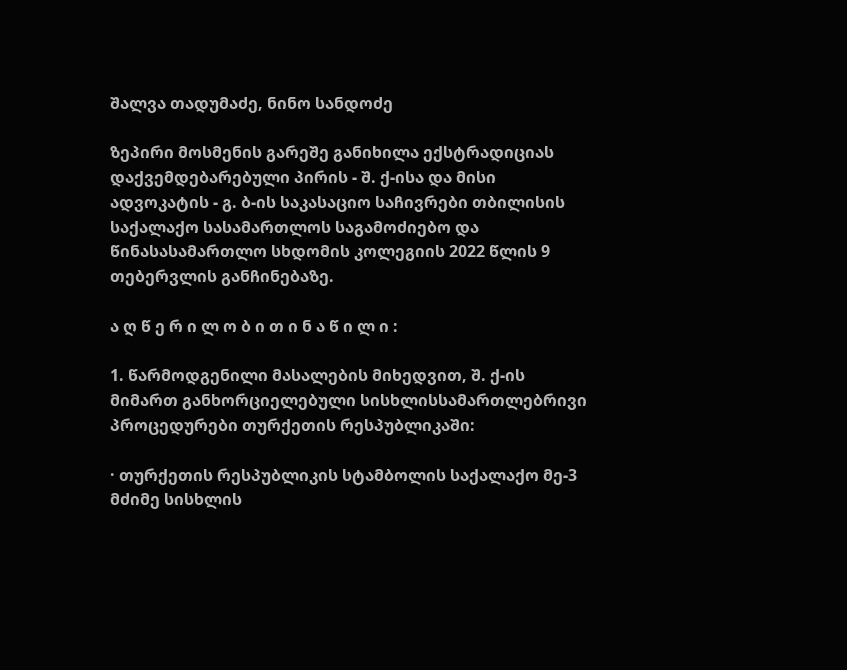შალვა თადუმაძე, ნინო სანდოძე

ზეპირი მოსმენის გარეშე განიხილა ექსტრადიციას დაქვემდებარებული პირის - შ. ქ-ისა და მისი ადვოკატის - გ. ბ-ის საკასაციო საჩივრები თბილისის საქალაქო სასამართლოს საგამოძიებო და წინასასამართლო სხდომის კოლეგიის 2022 წლის 9 თებერვლის განჩინებაზე.

ა ღ წ ე რ ი ლ ო ბ ი თ ი ნ ა წ ი ლ ი :

1. წარმოდგენილი მასალების მიხედვით, შ. ქ-ის მიმართ განხორციელებული სისხლისსამართლებრივი პროცედურები თურქეთის რესპუბლიკაში:

· თურქეთის რესპუბლიკის სტამბოლის საქალაქო მე-3 მძიმე სისხლის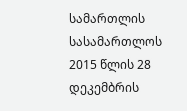სამართლის სასამართლოს 2015 წლის 28 დეკემბრის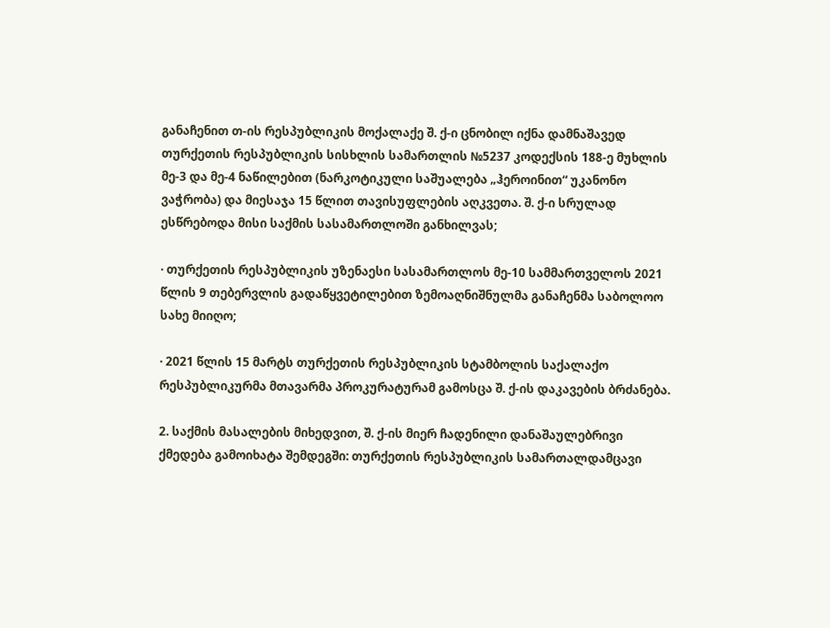განაჩენით თ-ის რესპუბლიკის მოქალაქე შ. ქ-ი ცნობილ იქნა დამნაშავედ თურქეთის რესპუბლიკის სისხლის სამართლის №5237 კოდექსის 188-ე მუხლის მე-3 და მე-4 ნაწილებით (ნარკოტიკული საშუალება „ჰეროინით“ უკანონო ვაჭრობა) და მიესაჯა 15 წლით თავისუფლების აღკვეთა. შ. ქ-ი სრულად ესწრებოდა მისი საქმის სასამართლოში განხილვას;

· თურქეთის რესპუბლიკის უზენაესი სასამართლოს მე-10 სამმართველოს 2021 წლის 9 თებერვლის გადაწყვეტილებით ზემოაღნიშნულმა განაჩენმა საბოლოო სახე მიიღო;

· 2021 წლის 15 მარტს თურქეთის რესპუბლიკის სტამბოლის საქალაქო რესპუბლიკურმა მთავარმა პროკურატურამ გამოსცა შ. ქ-ის დაკავების ბრძანება.

2. საქმის მასალების მიხედვით, შ. ქ-ის მიერ ჩადენილი დანაშაულებრივი ქმედება გამოიხატა შემდეგში: თურქეთის რესპუბლიკის სამართალდამცავი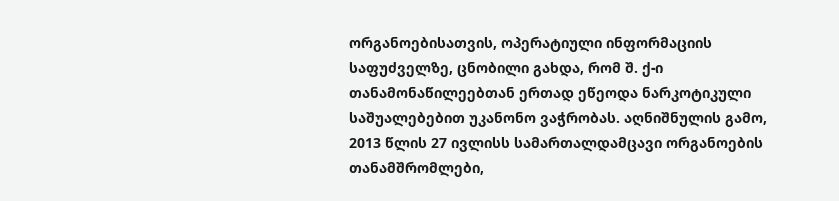ორგანოებისათვის, ოპერატიული ინფორმაციის საფუძველზე, ცნობილი გახდა, რომ შ. ქ-ი თანამონაწილეებთან ერთად ეწეოდა ნარკოტიკული საშუალებებით უკანონო ვაჭრობას. აღნიშნულის გამო, 2013 წლის 27 ივლისს სამართალდამცავი ორგანოების თანამშრომლები,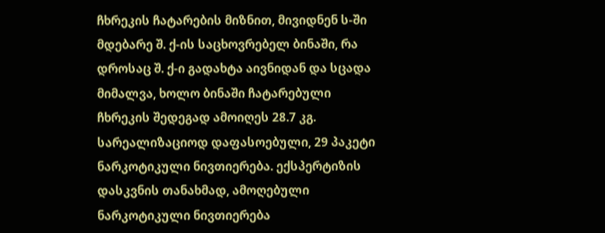ჩხრეკის ჩატარების მიზნით, მივიდნენ ს-ში მდებარე შ. ქ-ის საცხოვრებელ ბინაში, რა დროსაც შ. ქ-ი გადახტა აივნიდან და სცადა მიმალვა, ხოლო ბინაში ჩატარებული ჩხრეკის შედეგად ამოიღეს 28.7 კგ. სარეალიზაციოდ დაფასოებული, 29 პაკეტი ნარკოტიკული ნივთიერება. ექსპერტიზის დასკვნის თანახმად, ამოღებული ნარკოტიკული ნივთიერება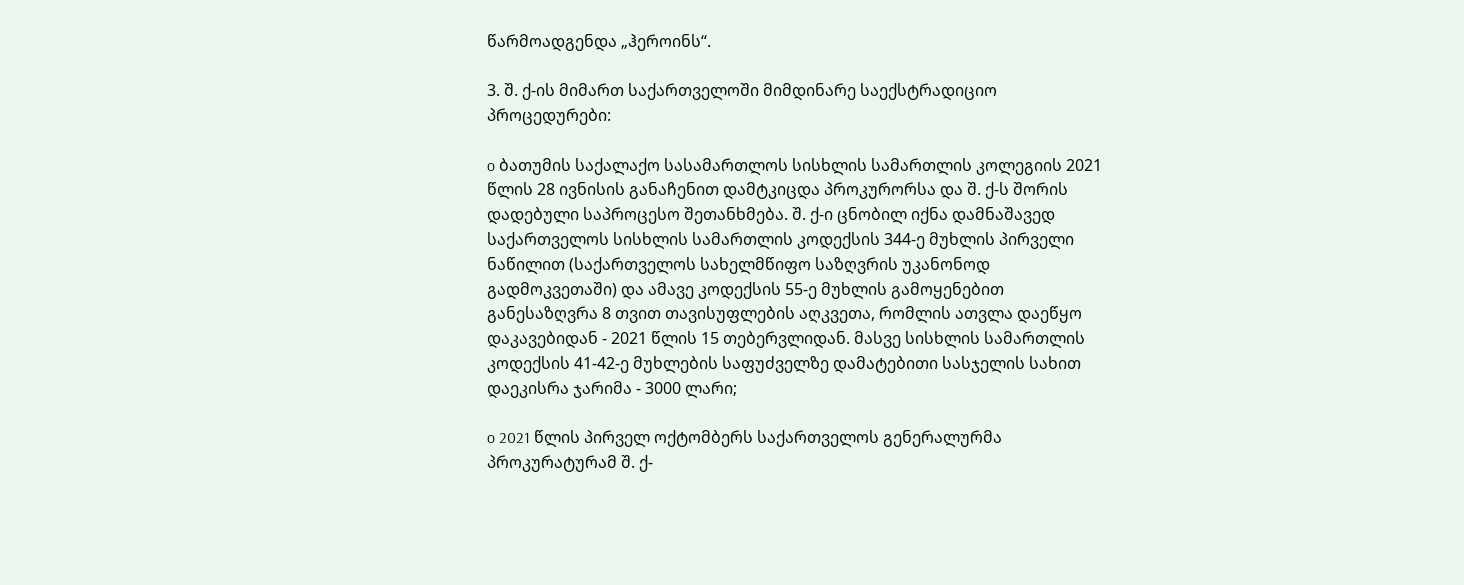წარმოადგენდა „ჰეროინს“.

3. შ. ქ-ის მიმართ საქართველოში მიმდინარე საექსტრადიციო პროცედურები:

o ბათუმის საქალაქო სასამართლოს სისხლის სამართლის კოლეგიის 2021 წლის 28 ივნისის განაჩენით დამტკიცდა პროკურორსა და შ. ქ-ს შორის დადებული საპროცესო შეთანხმება. შ. ქ-ი ცნობილ იქნა დამნაშავედ საქართველოს სისხლის სამართლის კოდექსის 344-ე მუხლის პირველი ნაწილით (საქართველოს სახელმწიფო საზღვრის უკანონოდ გადმოკვეთაში) და ამავე კოდექსის 55-ე მუხლის გამოყენებით განესაზღვრა 8 თვით თავისუფლების აღკვეთა, რომლის ათვლა დაეწყო დაკავებიდან - 2021 წლის 15 თებერვლიდან. მასვე სისხლის სამართლის კოდექსის 41-42-ე მუხლების საფუძველზე დამატებითი სასჯელის სახით დაეკისრა ჯარიმა - 3000 ლარი;

o 2021 წლის პირველ ოქტომბერს საქართველოს გენერალურმა პროკურატურამ შ. ქ-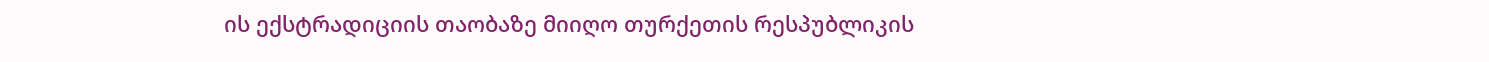ის ექსტრადიციის თაობაზე მიიღო თურქეთის რესპუბლიკის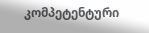კომპეტენტური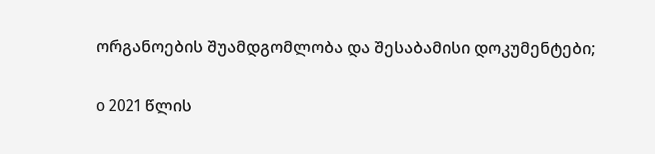ორგანოების შუამდგომლობა და შესაბამისი დოკუმენტები;

o 2021 წლის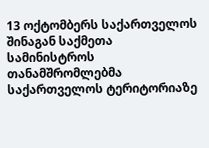13 ოქტომბერს საქართველოს შინაგან საქმეთა სამინისტროს თანამშრომლებმა საქართველოს ტერიტორიაზე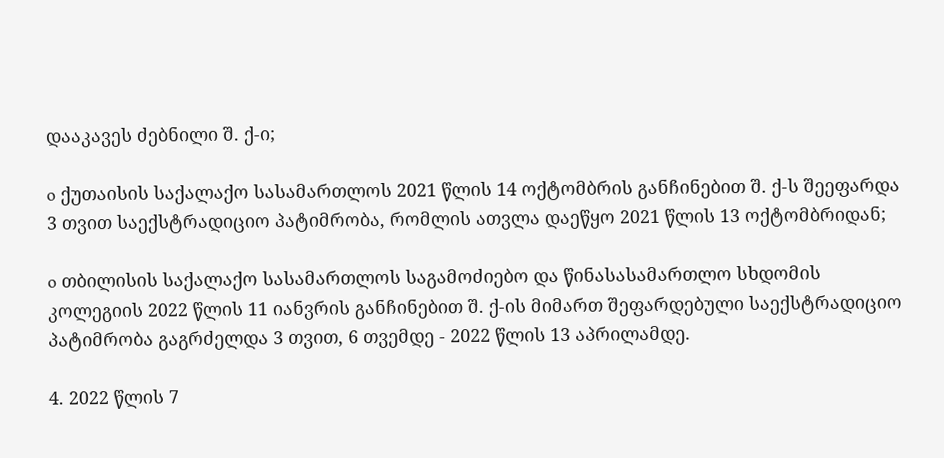დააკავეს ძებნილი შ. ქ-ი;

o ქუთაისის საქალაქო სასამართლოს 2021 წლის 14 ოქტომბრის განჩინებით შ. ქ-ს შეეფარდა 3 თვით საექსტრადიციო პატიმრობა, რომლის ათვლა დაეწყო 2021 წლის 13 ოქტომბრიდან;

o თბილისის საქალაქო სასამართლოს საგამოძიებო და წინასასამართლო სხდომის კოლეგიის 2022 წლის 11 იანვრის განჩინებით შ. ქ-ის მიმართ შეფარდებული საექსტრადიციო პატიმრობა გაგრძელდა 3 თვით, 6 თვემდე - 2022 წლის 13 აპრილამდე.

4. 2022 წლის 7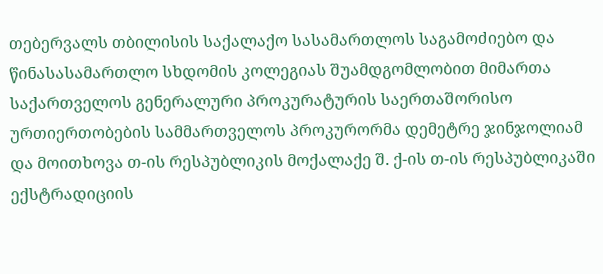თებერვალს თბილისის საქალაქო სასამართლოს საგამოძიებო და წინასასამართლო სხდომის კოლეგიას შუამდგომლობით მიმართა საქართველოს გენერალური პროკურატურის საერთაშორისო ურთიერთობების სამმართველოს პროკურორმა დემეტრე ჯინჯოლიამ და მოითხოვა თ-ის რესპუბლიკის მოქალაქე შ. ქ-ის თ-ის რესპუბლიკაში ექსტრადიციის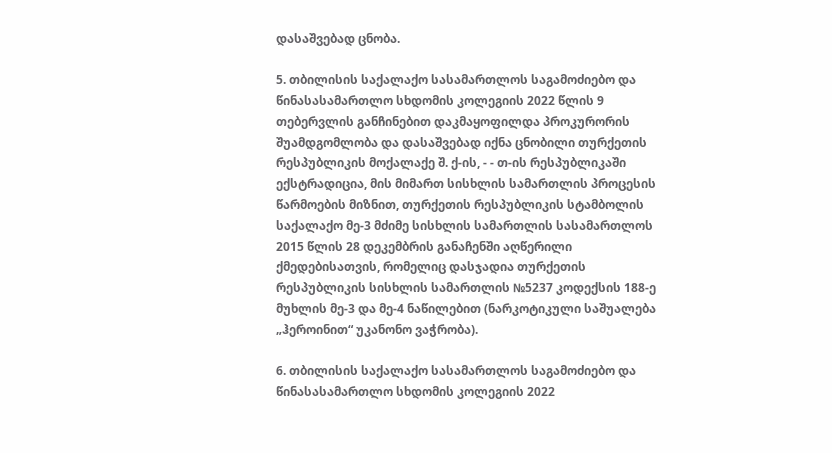დასაშვებად ცნობა.

5. თბილისის საქალაქო სასამართლოს საგამოძიებო და წინასასამართლო სხდომის კოლეგიის 2022 წლის 9 თებერვლის განჩინებით დაკმაყოფილდა პროკურორის შუამდგომლობა და დასაშვებად იქნა ცნობილი თურქეთის რესპუბლიკის მოქალაქე შ. ქ-ის, - - თ-ის რესპუბლიკაში ექსტრადიცია, მის მიმართ სისხლის სამართლის პროცესის წარმოების მიზნით, თურქეთის რესპუბლიკის სტამბოლის საქალაქო მე-3 მძიმე სისხლის სამართლის სასამართლოს 2015 წლის 28 დეკემბრის განაჩენში აღწერილი ქმედებისათვის, რომელიც დასჯადია თურქეთის რესპუბლიკის სისხლის სამართლის №5237 კოდექსის 188-ე მუხლის მე-3 და მე-4 ნაწილებით (ნარკოტიკული საშუალება „ჰეროინით“ უკანონო ვაჭრობა).

6. თბილისის საქალაქო სასამართლოს საგამოძიებო და წინასასამართლო სხდომის კოლეგიის 2022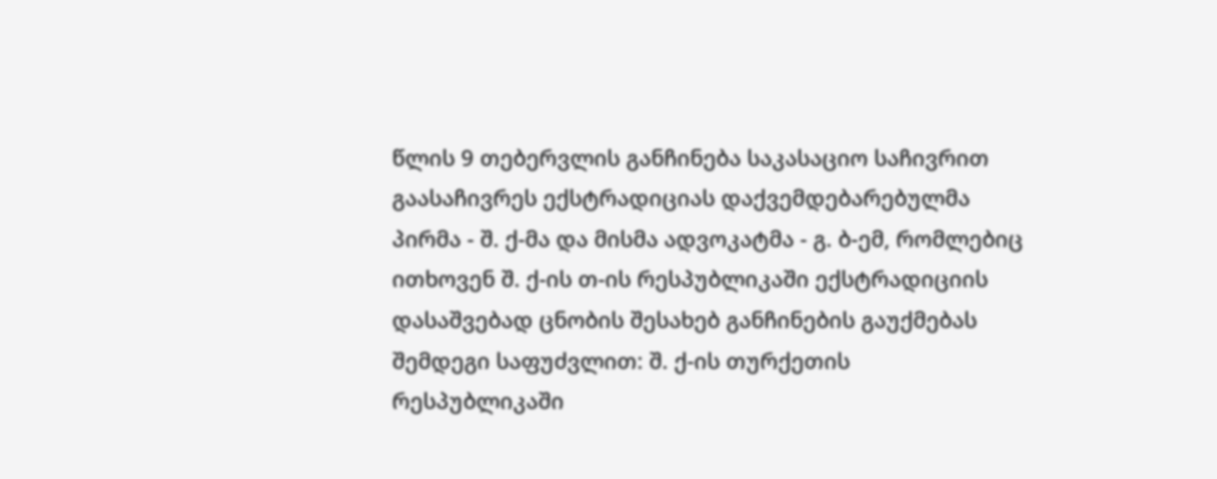წლის 9 თებერვლის განჩინება საკასაციო საჩივრით გაასაჩივრეს ექსტრადიციას დაქვემდებარებულმა პირმა - შ. ქ-მა და მისმა ადვოკატმა - გ. ბ-ემ, რომლებიც ითხოვენ შ. ქ-ის თ-ის რესპუბლიკაში ექსტრადიციის დასაშვებად ცნობის შესახებ განჩინების გაუქმებას შემდეგი საფუძვლით: შ. ქ-ის თურქეთის რესპუბლიკაში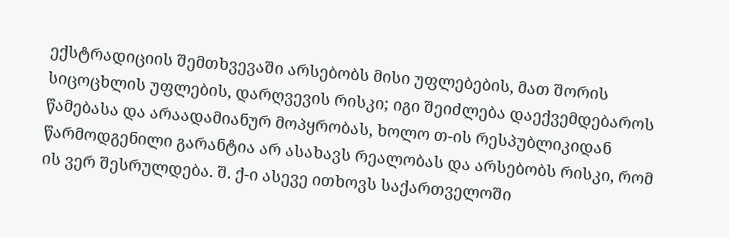ექსტრადიციის შემთხვევაში არსებობს მისი უფლებების, მათ შორის სიცოცხლის უფლების, დარღვევის რისკი; იგი შეიძლება დაექვემდებაროს წამებასა და არაადამიანურ მოპყრობას, ხოლო თ-ის რესპუბლიკიდან წარმოდგენილი გარანტია არ ასახავს რეალობას და არსებობს რისკი, რომ ის ვერ შესრულდება. შ. ქ-ი ასევე ითხოვს საქართველოში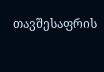თავშესაფრის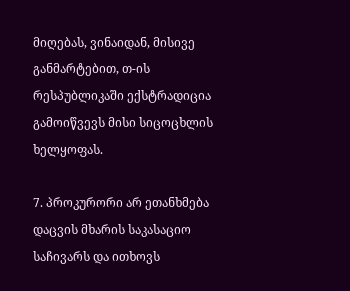მიღებას, ვინაიდან, მისივე განმარტებით, თ-ის რესპუბლიკაში ექსტრადიცია გამოიწვევს მისი სიცოცხლის ხელყოფას.

7. პროკურორი არ ეთანხმება დაცვის მხარის საკასაციო საჩივარს და ითხოვს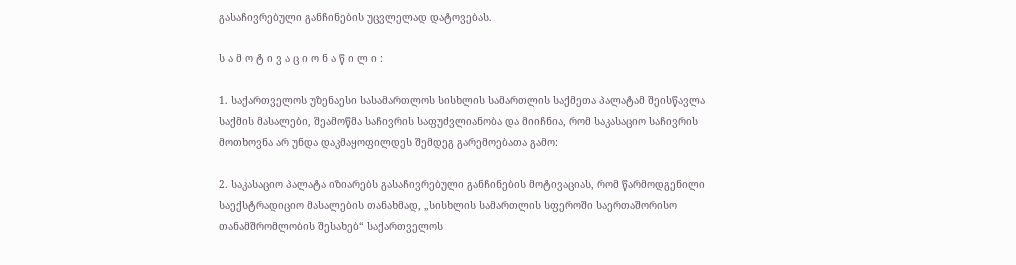გასაჩივრებული განჩინების უცვლელად დატოვებას.

ს ა მ ო ტ ი ვ ა ც ი ო ნ ა წ ი ლ ი :

1. საქართველოს უზენაესი სასამართლოს სისხლის სამართლის საქმეთა პალატამ შეისწავლა საქმის მასალები, შეამოწმა საჩივრის საფუძვლიანობა და მიიჩნია, რომ საკასაციო საჩივრის მოთხოვნა არ უნდა დაკმაყოფილდეს შემდეგ გარემოებათა გამო:

2. საკასაციო პალატა იზიარებს გასაჩივრებული განჩინების მოტივაციას, რომ წარმოდგენილი საექსტრადიციო მასალების თანახმად, „სისხლის სამართლის სფეროში საერთაშორისო თანამშრომლობის შესახებ“ საქართველოს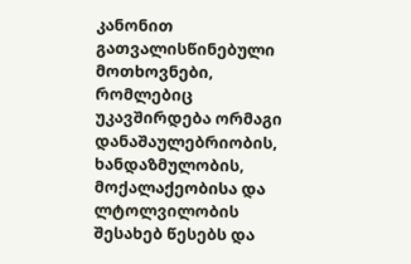კანონით გათვალისწინებული მოთხოვნები, რომლებიც უკავშირდება ორმაგი დანაშაულებრიობის, ხანდაზმულობის, მოქალაქეობისა და ლტოლვილობის შესახებ წესებს და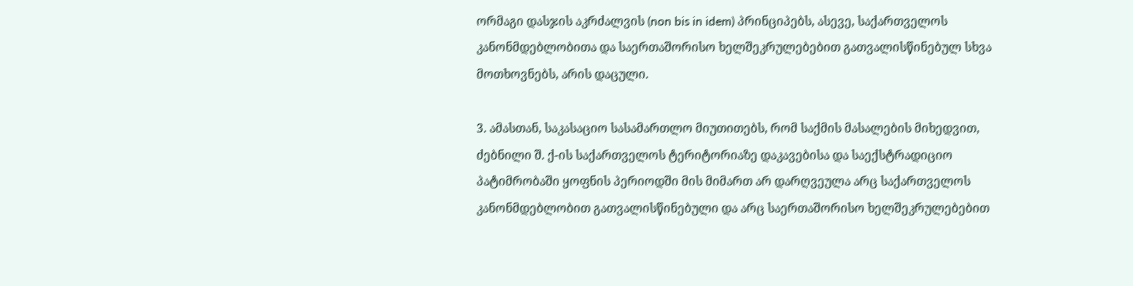ორმაგი დასჯის აკრძალვის (non bis in idem) პრინციპებს, ასევე, საქართველოს კანონმდებლობითა და საერთაშორისო ხელშეკრულებებით გათვალისწინებულ სხვა მოთხოვნებს, არის დაცული.

3. ამასთან, საკასაციო სასამართლო მიუთითებს, რომ საქმის მასალების მიხედვით, ძებნილი შ. ქ-ის საქართველოს ტერიტორიაზე დაკავებისა და საექსტრადიციო პატიმრობაში ყოფნის პერიოდში მის მიმართ არ დარღვეულა არც საქართველოს კანონმდებლობით გათვალისწინებული და არც საერთაშორისო ხელშეკრულებებით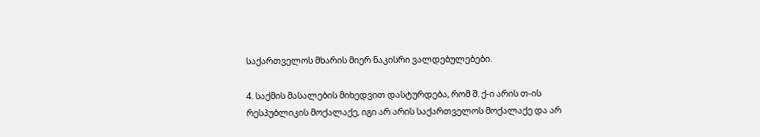საქართველოს მხარის მიერ ნაკისრი ვალდებულებები.

4. საქმის მასალების მიხედვით დასტურდება, რომ შ. ქ-ი არის თ-ის რესპუბლიკის მოქალაქე, იგი არ არის საქართველოს მოქალაქე და არ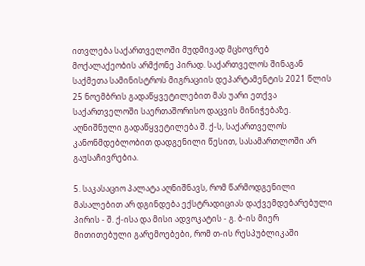ითვლება საქართველოში მუდმივად მცხოვრებ მოქალაქეობის არმქონე პირად. საქართველოს შინაგან საქმეთა სამინისტროს მიგრაციის დეპარტამენტის 2021 წლის 25 ნოემბრის გადაწყვეტილებით მას უარი ეთქვა საქართველოში საერთაშორისო დაცვის მინიჭებაზე. აღნიშნული გადაწყვეტილება შ. ქ-ს, საქართველოს კანონმდებლობით დადგენილი წესით, სასამართლოში არ გაუსაჩივრებია.

5. საკასაციო პალატა აღნიშნავს, რომ წარმოდგენილი მასალებით არ დგინდება ექსტრადიციას დაქვემდებარებული პირის - შ. ქ-ისა და მისი ადვოკატის - გ. ბ-ის მიერ მითითებული გარემოებები, რომ თ-ის რესპუბლიკაში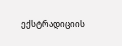ექსტრადიციის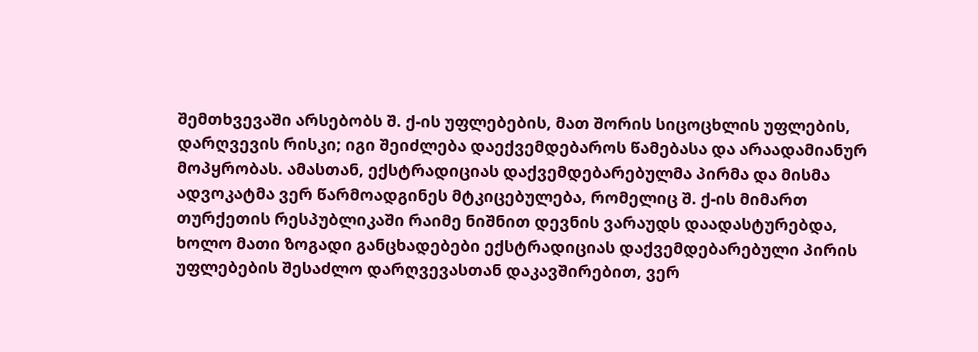შემთხვევაში არსებობს შ. ქ-ის უფლებების, მათ შორის სიცოცხლის უფლების, დარღვევის რისკი; იგი შეიძლება დაექვემდებაროს წამებასა და არაადამიანურ მოპყრობას. ამასთან, ექსტრადიციას დაქვემდებარებულმა პირმა და მისმა ადვოკატმა ვერ წარმოადგინეს მტკიცებულება, რომელიც შ. ქ-ის მიმართ თურქეთის რესპუბლიკაში რაიმე ნიშნით დევნის ვარაუდს დაადასტურებდა, ხოლო მათი ზოგადი განცხადებები ექსტრადიციას დაქვემდებარებული პირის უფლებების შესაძლო დარღვევასთან დაკავშირებით, ვერ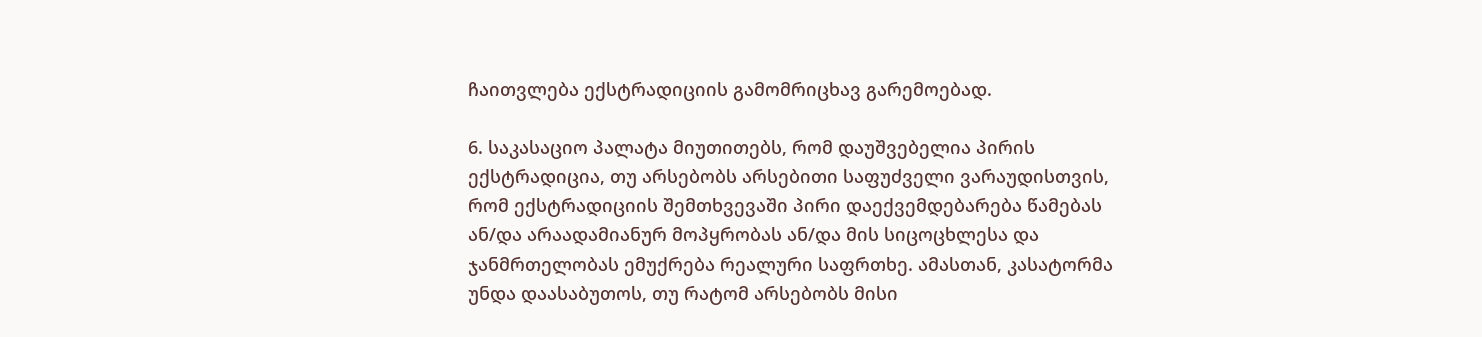ჩაითვლება ექსტრადიციის გამომრიცხავ გარემოებად.

6. საკასაციო პალატა მიუთითებს, რომ დაუშვებელია პირის ექსტრადიცია, თუ არსებობს არსებითი საფუძველი ვარაუდისთვის, რომ ექსტრადიციის შემთხვევაში პირი დაექვემდებარება წამებას ან/და არაადამიანურ მოპყრობას ან/და მის სიცოცხლესა და ჯანმრთელობას ემუქრება რეალური საფრთხე. ამასთან, კასატორმა უნდა დაასაბუთოს, თუ რატომ არსებობს მისი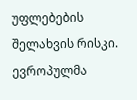უფლებების შელახვის რისკი. ევროპულმა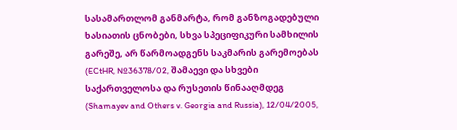სასამართლომ განმარტა, რომ განზოგადებული ხასიათის ცნობები, სხვა სპეციფიკური სამხილის გარეშე, არ წარმოადგენს საკმარის გარემოებას (ECtHR, №36378/02, შამაევი და სხვები საქართველოსა და რუსეთის წინააღმდეგ (Shamayev and Others v. Georgia and Russia), 12/04/2005,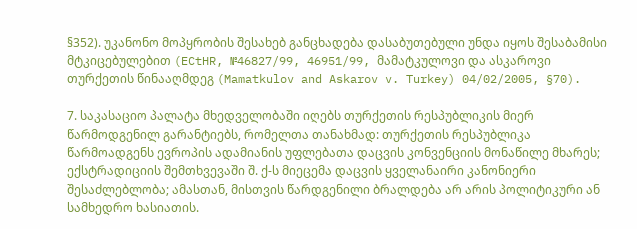§352). უკანონო მოპყრობის შესახებ განცხადება დასაბუთებული უნდა იყოს შესაბამისი მტკიცებულებით (ECtHR, №46827/99, 46951/99, მამატკულოვი და ასკაროვი თურქეთის წინააღმდეგ (Mamatkulov and Askarov v. Turkey) 04/02/2005, §70).

7. საკასაციო პალატა მხედველობაში იღებს თურქეთის რესპუბლიკის მიერ წარმოდგენილ გარანტიებს, რომელთა თანახმად: თურქეთის რესპუბლიკა წარმოადგენს ევროპის ადამიანის უფლებათა დაცვის კონვენციის მონაწილე მხარეს; ექსტრადიციის შემთხვევაში შ. ქ-ს მიეცემა დაცვის ყველანაირი კანონიერი შესაძლებლობა; ამასთან, მისთვის წარდგენილი ბრალდება არ არის პოლიტიკური ან სამხედრო ხასიათის.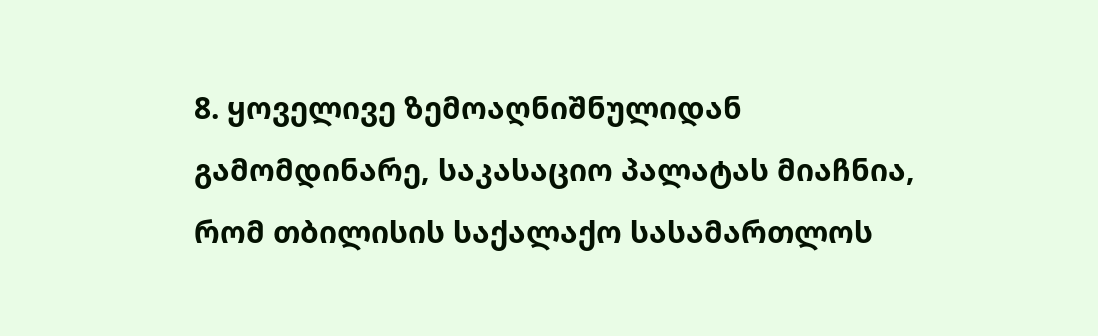8. ყოველივე ზემოაღნიშნულიდან გამომდინარე, საკასაციო პალატას მიაჩნია, რომ თბილისის საქალაქო სასამართლოს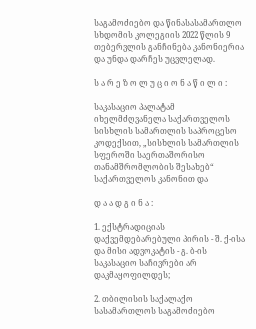საგამოძიებო და წინასასამართლო სხდომის კოლეგიის 2022 წლის 9 თებერვლის განჩინება კანონიერია და უნდა დარჩეს უცვლელად.

ს ა რ ე ზ ო ლ უ ც ი ო ნ ა წ ი ლ ი :

საკასაციო პალატამ იხელმძღვანელა საქართველოს სისხლის სამართლის საპროცესო კოდექსით, „სისხლის სამართლის სფეროში საერთაშორისო თანამშრომლობის შესახებ“ საქართველოს კანონით და

დ ა ა დ გ ი ნ ა :

1. ექსტრადიციას დაქვემდებარებული პირის - შ. ქ-ისა და მისი ადვოკატის - გ. ბ-ის საკასაციო საჩივრები არ დაკმაყოფილდეს;

2. თბილისის საქალაქო სასამართლოს საგამოძიებო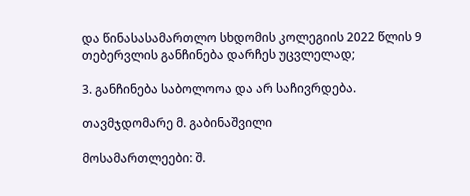და წინასასამართლო სხდომის კოლეგიის 2022 წლის 9 თებერვლის განჩინება დარჩეს უცვლელად;

3. განჩინება საბოლოოა და არ საჩივრდება.

თავმჯდომარე მ. გაბინაშვილი

მოსამართლეები: შ.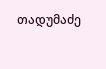თადუმაძე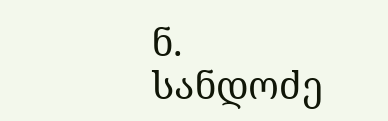ნ. სანდოძე